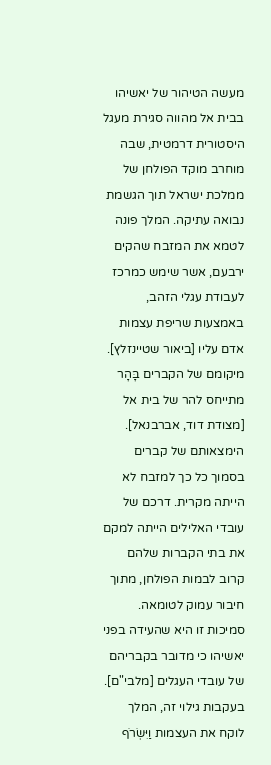מעשה הטיהור של יאשיהו בבית אל מהווה סגירת מעגל היסטורית דרמטית, שבה מוחרב מוקד הפולחן של ממלכת ישראל תוך הגשמת נבואה עתיקה. המלך פונה לטמא את המזבח שהקים ירבעם, אשר שימש כמרכז לעבודת עגלי הזהב, באמצעות שריפת עצמות אדם עליו [ביאור שטיינזלץ].
מיקומם של הקברים בָּהָר מתייחס להר של בית אל [מצודת דוד, אברבנאל]. הימצאותם של קברים בסמוך כל כך למזבח לא הייתה מקרית. דרכם של עובדי האלילים הייתה למקם את בתי הקברות שלהם קרוב לבמות הפולחן, מתוך חיבור עמוק לטומאה. סמיכות זו היא שהעידה בפני יאשיהו כי מדובר בקבריהם של עובדי העגלים [מלבי"ם].
בעקבות גילוי זה, המלך לוקח את העצמות וַיִּשְׂרֹף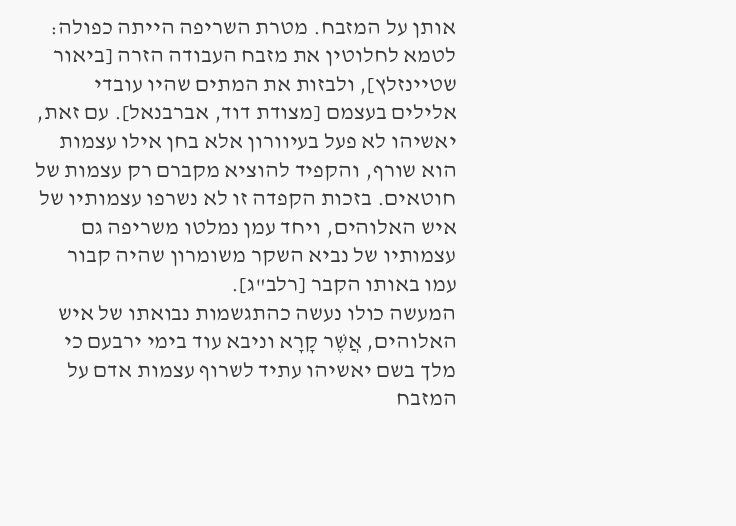אותן על המזבח. מטרת השריפה הייתה כפולה: לטמא לחלוטין את מזבח העבודה הזרה [ביאור שטיינזלץ], ולבזות את המתים שהיו עובדי אלילים בעצמם [מצודת דוד, אברבנאל]. עם זאת, יאשיהו לא פעל בעיוורון אלא בחן אילו עצמות הוא שורף, והקפיד להוציא מקברם רק עצמות של חוטאים. בזכות הקפדה זו לא נשרפו עצמותיו של איש האלוהים, ויחד עמן נמלטו משריפה גם עצמותיו של נביא השקר משומרון שהיה קבור עמו באותו הקבר [רלב"ג].
המעשה כולו נעשה כהתגשמות נבואתו של איש האלוהים, אֲשֶׁר קָרָא וניבא עוד בימי ירבעם כי מלך בשם יאשיהו עתיד לשרוף עצמות אדם על המזבח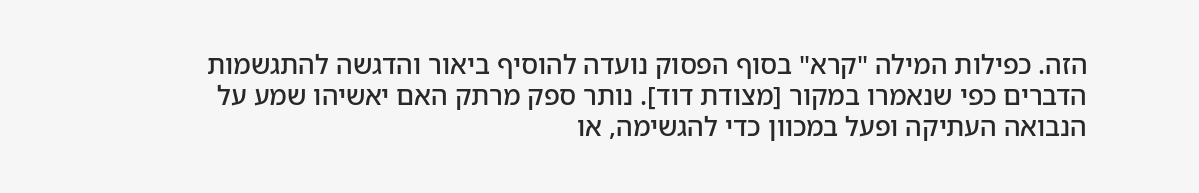הזה. כפילות המילה "קרא" בסוף הפסוק נועדה להוסיף ביאור והדגשה להתגשמות הדברים כפי שנאמרו במקור [מצודת דוד]. נותר ספק מרתק האם יאשיהו שמע על הנבואה העתיקה ופעל במכוון כדי להגשימה, או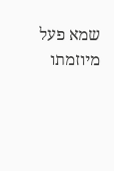שמא פעל מיוזמתו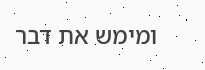ומימש את דבר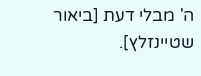ה' מבלי דעת [ביאור שטיינזלץ].